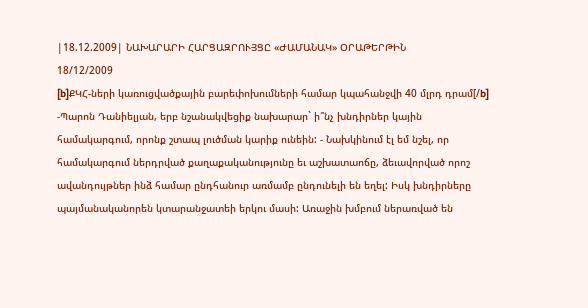|18.12.2009| ՆԱԽԱՐԱՐԻ ՀԱՐՑԱԶՐՈՒՅՑԸ «ԺԱՄԱՆԱԿ» ՕՐԱԹԵՐԹԻՆ
18/12/2009
[b]ՔԿՀ-ների կառուցվածքային բարեփոխումների համար կպահանջվի 40 մլրդ դրամ[/b] -Պարոն Դանիելյան, երբ նշանակվեցիք նախարար` ի՞նչ խնդիրներ կային համակարգում, որոնք շտապ լուծման կարիք ունեին: - Նախկինում էլ եմ նշել, որ համակարգում ներդրված քաղաքականությունը եւ աշխատաոճը, ձեւավորված որոշ ավանդույթներ ինձ համար ընդհանուր առմամբ ընդունելի են եղել: Իսկ խնդիրները պայմանականորեն կտարանջատեի երկու մասի: Առաջին խմբում ներառված են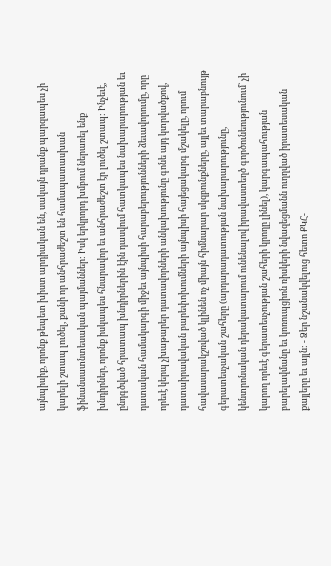այնպիսիք, որոնք թեպետ խիստ արդիական են, սակայն դրանք պարզապես չի կարելի շտապ լուծել, քանի որ անհրաժեշտ են համապատասխան ֆինանսատնտեսական պայմաններ: Իսկ երկրորդ խմբում ներառել ենք խնդիրներ, որոնք իսկապես հնարավոր եւ անհրաժեշտ էր լուծել շտապ: Ինչեւէ, ընդգծված հրատապ խնդիրներին էին դասվում հատկապես նախարարության եւ դատական համակարգի միջեւ այնպիսի հարաբերությունների ձեւավորումը, որը որեւէ կերպ չխաթարեր դատավորների անկախությունը գոնե այդ կտրվածքով, դատաիրավական բարեփոխումների այնպիսի հայեցակարգ մշակելը, որում հավասարակշռված կլինեն ոչ միայն հիմնարար սկզբունքները, այլեւ տարաբնույթ գերատեսչական շահերը (արդարադատության նախարարությունը, կենտրոնական դերակատարում ունենալով իրավաստեղծ գործունեությունում` չի կարող որեւէ գերատեսչության շահերի կրողը լինել), կարգապահության բարելավմանը եւ կոռուպցիոն ռիսկերի նվազեցմանն ուղղված իրատեսական քայլերը եւ այլն: - Ձեր նշանակվելուց հետո ՔԿՀ-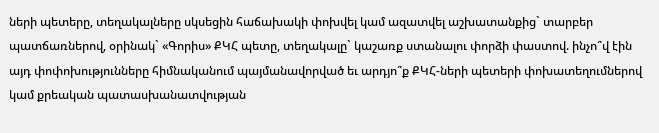ների պետերը, տեղակալները սկսեցին հաճախակի փոխվել կամ ազատվել աշխատանքից` տարբեր պատճառներով, օրինակ` «Գորիս» ՔԿՀ պետը, տեղակալը` կաշառք ստանալու փորձի փաստով. ինչո՞վ էին այդ փոփոխությունները հիմնականում պայմանավորված եւ արդյո՞ք ՔԿՀ-ների պետերի փոխատեղումներով կամ քրեական պատասխանատվության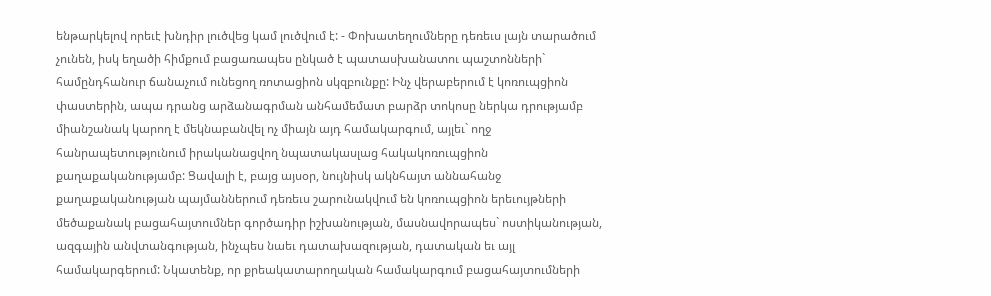ենթարկելով որեւէ խնդիր լուծվեց կամ լուծվում է: - Փոխատեղումները դեռեւս լայն տարածում չունեն, իսկ եղածի հիմքում բացառապես ընկած է պատասխանատու պաշտոնների` համընդհանուր ճանաչում ունեցող ռոտացիոն սկզբունքը: Ինչ վերաբերում է կոռուպցիոն փաստերին, ապա դրանց արձանագրման անհամեմատ բարձր տոկոսը ներկա դրությամբ միանշանակ կարող է մեկնաբանվել ոչ միայն այդ համակարգում, այլեւ` ողջ հանրապետությունում իրականացվող նպատակասլաց հակակոռուպցիոն քաղաքականությամբ: Ցավալի է, բայց այսօր, նույնիսկ ակնհայտ աննահանջ քաղաքականության պայմաններում դեռեւս շարունակվում են կոռուպցիոն երեւույթների մեծաքանակ բացահայտումներ գործադիր իշխանության, մասնավորապես` ոստիկանության, ազգային անվտանգության, ինչպես նաեւ դատախազության, դատական եւ այլ համակարգերում: Նկատենք, որ քրեակատարողական համակարգում բացահայտումների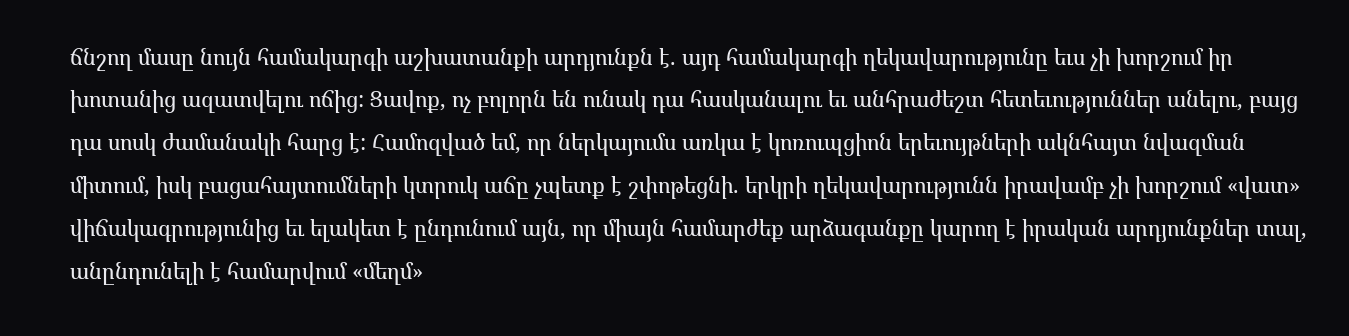ճնշող մասը նույն համակարգի աշխատանքի արդյունքն է. այդ համակարգի ղեկավարությունը եւս չի խորշում իր խոտանից ազատվելու ոճից: Ցավոք, ոչ բոլորն են ունակ դա հասկանալու եւ անհրաժեշտ հետեւություններ անելու, բայց դա սոսկ ժամանակի հարց է: Համոզված եմ, որ ներկայումս առկա է կոռուպցիոն երեւույթների ակնհայտ նվազման միտում, իսկ բացահայտումների կտրուկ աճը չպետք է շփոթեցնի. երկրի ղեկավարությունն իրավամբ չի խորշում «վատ» վիճակագրությունից եւ ելակետ է ընդունում այն, որ միայն համարժեք արձագանքը կարող է իրական արդյունքներ տալ, անընդունելի է համարվում «մեղմ»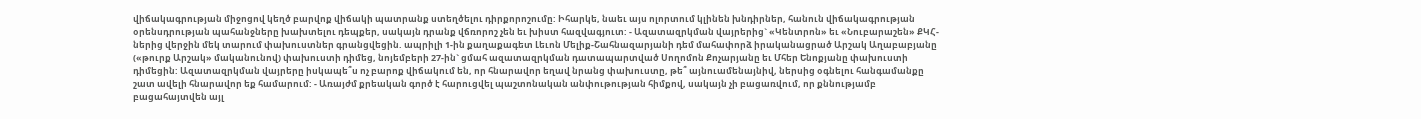վիճակագրության միջոցով կեղծ բարվոք վիճակի պատրանք ստեղծելու դիրքորոշումը: Իհարկե, նաեւ այս ոլորտում կլինեն խնդիրներ, հանուն վիճակագրության օրենսդրության պահանջները խախտելու դեպքեր, սակայն դրանք վճռորոշ չեն եւ խիստ հազվագյուտ: - Ազատազրկման վայրերից` «Կենտրոն» եւ «Նուբարաշեն» ՔԿՀ-ներից վերջին մեկ տարում փախուստներ գրանցվեցին. ապրիլի 1-ին քաղաքագետ Լեւոն Մելիք-Շահնազարյանի դեմ մահափորձ իրականացրած Արշակ Աղաբաբյանը («թուրք Արշակ» մականունով) փախուստի դիմեց, նոյեմբերի 27-ին` ցմահ ազատազրկման դատապարտված Սողոմոն Քոչարյանը եւ Մհեր Ենոքյանը փախուստի դիմեցին: Ազատազրկման վայրերը իսկապե՞ս ոչ բարոք վիճակում են, որ հնարավոր եղավ նրանց փախուստը, թե՞ այնուամենայնիվ, ներսից օգնելու հանգամանքը շատ ավելի հնարավոր եք համարում: - Առայժմ քրեական գործ է հարուցվել պաշտոնական անփութության հիմքով, սակայն չի բացառվում, որ քննությամբ բացահայտվեն այլ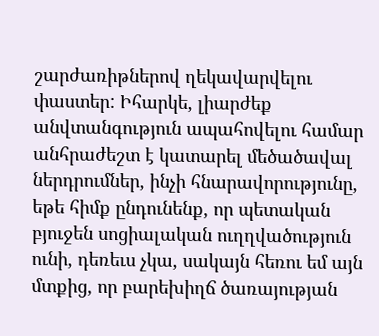շարժառիթներով ղեկավարվելու փաստեր: Իհարկե, լիարժեք անվտանգություն ապահովելու համար անհրաժեշտ է կատարել մեծածավալ ներդրումներ, ինչի հնարավորությունը, եթե հիմք ընդունենք, որ պետական բյուջեն սոցիալական ուղղվածություն ունի, դեռեւս չկա, սակայն հեռու եմ այն մտքից, որ բարեխիղճ ծառայության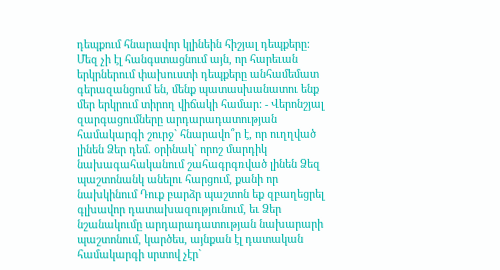դեպքում հնարավոր կլինեին հիշյալ դեպքերը: Մեզ չի էլ հանգստացնում այն, որ հարեւան երկրներում փախուստի դեպքերը անհամեմատ գերազանցում են, մենք պատասխանատու ենք մեր երկրում տիրող վիճակի համար: - Վերոնշյալ զարգացումները արդարադատության համակարգի շուրջ` հնարավո՞ր է, որ ուղղված լինեն Ձեր դեմ. օրինակ` որոշ մարդիկ նախագահականում շահագրգռված լինեն Ձեզ պաշտոնանկ անելու հարցում, քանի որ նախկինում Դուք բարձր պաշտոն եք զբաղեցրել գլխավոր դատախազությունում, եւ Ձեր նշանակումը արդարադատության նախարարի պաշտոնում, կարծես, այնքան էլ դատական համակարգի սրտով չէր`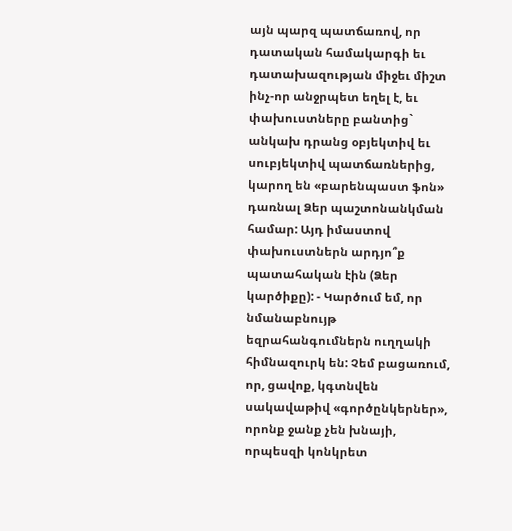այն պարզ պատճառով, որ դատական համակարգի եւ դատախազության միջեւ միշտ ինչ-որ անջրպետ եղել է, եւ փախուստները բանտից` անկախ դրանց օբյեկտիվ եւ սուբյեկտիվ պատճառներից, կարող են «բարենպաստ ֆոն» դառնալ Ձեր պաշտոնանկման համար: Այդ իմաստով փախուստներն արդյո՞ք պատահական էին (Ձեր կարծիքը): - Կարծում եմ, որ նմանաբնույթ եզրահանգումներն ուղղակի հիմնազուրկ են: Չեմ բացառում, որ, ցավոք, կգտնվեն սակավաթիվ «գործընկերներ», որոնք ջանք չեն խնայի, որպեսզի կոնկրետ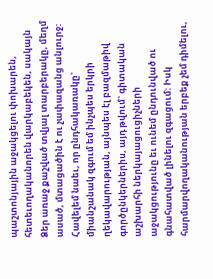պաշտոնյային աջակցելու փոխարեն, հետեւողականորեն վարկաբեկեն, սակայն Ձեր առաջ քաշված տվյալ տարբերակը, մեղմ ասած, մտացածին է ու չափազանց անլուրջ: Հավելեմ նաեւ, որ ընդհակառակը` միանշանակ զգում եմ ինչպես երկրի ղեկավարության, այնպես էլ բազմաթիվ գործընկերներիս, այդ թվում` գիտական աշխարհի ներկայացուցիչների աջակցությունը եւ ունեմ ընդունված ու գնահատված լինելու զգացում: Իսկ հարմարվողականության երբեք չեմ դիմելու,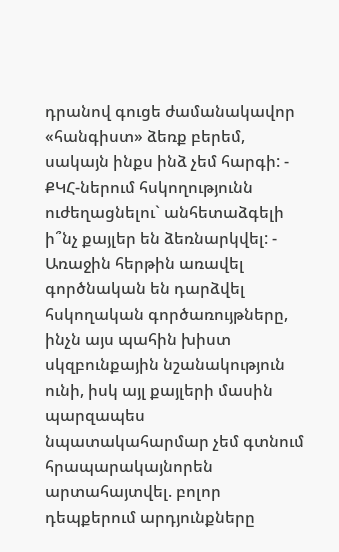դրանով գուցե ժամանակավոր «հանգիստ» ձեռք բերեմ, սակայն ինքս ինձ չեմ հարգի: - ՔԿՀ-ներում հսկողությունն ուժեղացնելու` անհետաձգելի ի՞նչ քայլեր են ձեռնարկվել: - Առաջին հերթին առավել գործնական են դարձվել հսկողական գործառույթները, ինչն այս պահին խիստ սկզբունքային նշանակություն ունի, իսկ այլ քայլերի մասին պարզապես նպատակահարմար չեմ գտնում հրապարակայնորեն արտահայտվել. բոլոր դեպքերում արդյունքները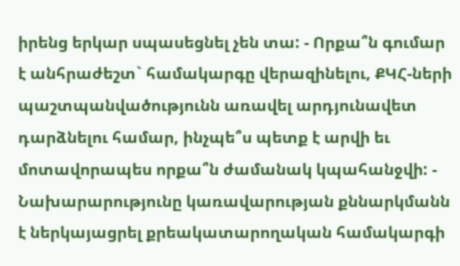իրենց երկար սպասեցնել չեն տա: - Որքա՞ն գումար է անհրաժեշտ` համակարգը վերազինելու, ՔԿՀ-ների պաշտպանվածությունն առավել արդյունավետ դարձնելու համար, ինչպե՞ս պետք է արվի եւ մոտավորապես որքա՞ն ժամանակ կպահանջվի: - Նախարարությունը կառավարության քննարկմանն է ներկայացրել քրեակատարողական համակարգի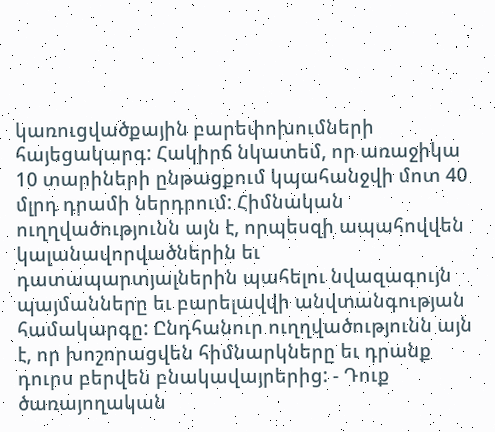կառուցվածքային բարեփոխումների հայեցակարգ: Հակիրճ նկատեմ, որ առաջիկա 10 տարիների ընթացքում կպահանջվի մոտ 40 մլրդ դրամի ներդրում: Հիմնական ուղղվածությունն այն է, որպեսզի ապահովվեն կալանավորվածներին եւ դատապարտյալներին պահելու նվազագույն պայմանները եւ բարելավվի անվտանգության համակարգը: Ընդհանուր ուղղվածությունն այն է, որ խոշորացվեն հիմնարկները եւ դրանք դուրս բերվեն բնակավայրերից: - Դուք ծառայողական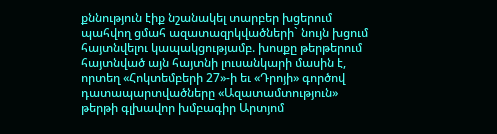քննություն էիք նշանակել տարբեր խցերում պահվող ցմահ ազատազրկվածների` նույն խցում հայտնվելու կապակցությամբ. խոսքը թերթերում հայտնված այն հայտնի լուսանկարի մասին է, որտեղ «Հոկտեմբերի 27»-ի եւ «Դրոյի» գործով դատապարտվածները «Ազատամտություն» թերթի գլխավոր խմբագիր Արտյոմ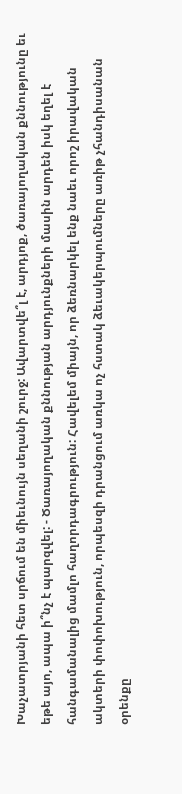Խաչատրյանի հետ սրճում են միեւնույն սեղանի շուրջ: Ավարտվե՞լ է, արդյոք, ծառայողական քննությունը եւ եթե այո, ապա ի՞նչ է պարզվել: - Ծառայողական քննության արդյունքների մասին արդեն իսկ եղել է հանգամանալից մամլո հաղորդագրություն: Հավելեմ միայն, որ ձեռնարկել ենք նաեւ որոշ իրավական ակտերի փոփոխություն, որպեսզի դրանցում առկա ոչ հստակ ձեւակերպումները առիթ չհանդիսանան օրենքը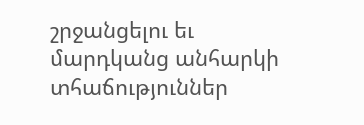շրջանցելու եւ մարդկանց անհարկի տհաճություններ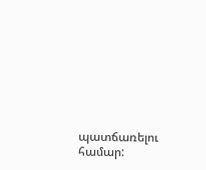պատճառելու համար: